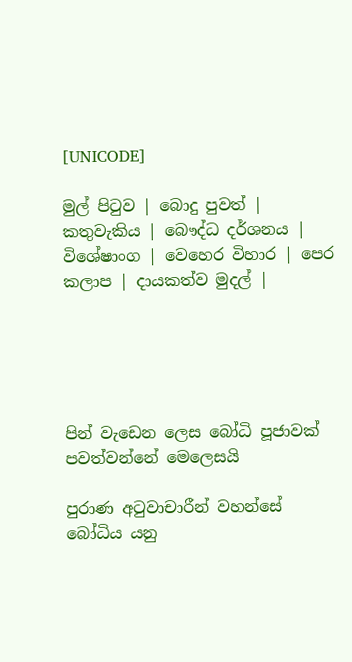[UNICODE]

මුල් පිටුව | බොදු පුවත් | කතුවැකිය | බෞද්ධ දර්ශනය | විශේෂාංග | වෙහෙර විහාර | පෙර කලාප | දායකත්ව මුදල් |





පින් වැඩෙන ලෙස බෝධි පූජාවක් පවත්වන්නේ මෙලෙසයි

පුරාණ අටුවාචාරීන් වහන්සේ බෝධිය යනු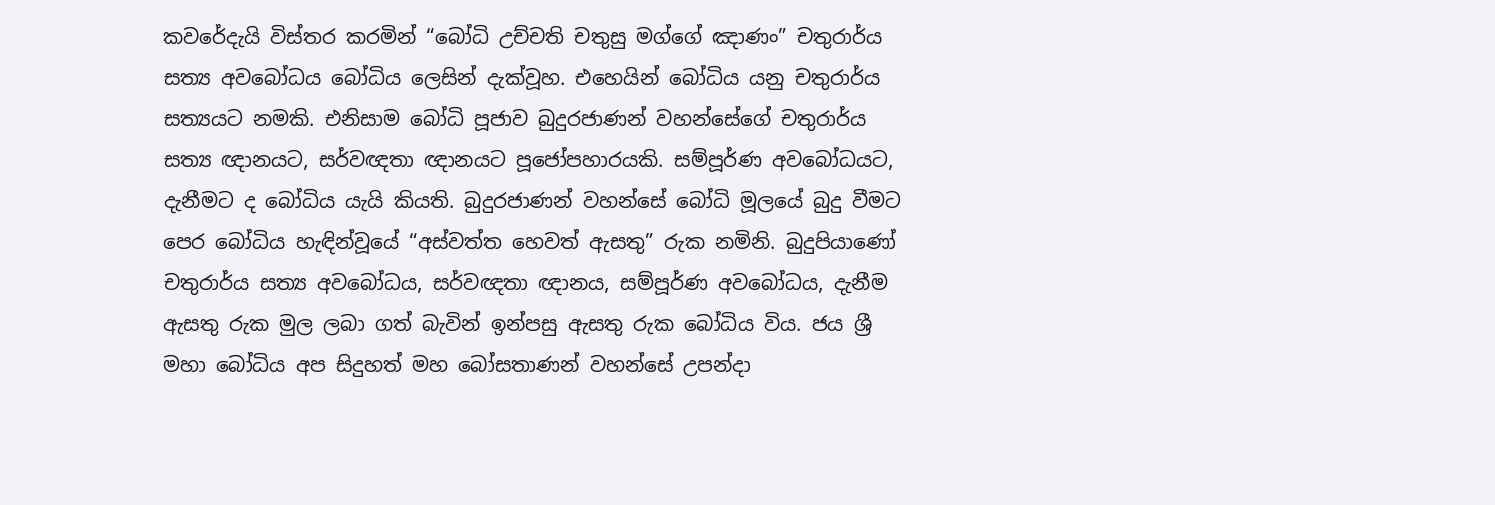කවරේදැයි විස්තර කරමින් “බෝධි උච්චති චතුසු මග්ගේ ඤාණං” චතුරාර්ය සත්‍ය අවබෝධය බෝධිය ලෙසින් දැක්වූහ. එහෙයින් බෝධිය යනු චතුරාර්ය සත්‍යයට නමකි. එනිසාම බෝධි පූජාව බුදුරජාණන් වහන්සේගේ චතුරාර්ය සත්‍ය ඥානයට, සර්වඥතා ඥානයට පූජෝපහාරයකි. සම්පූර්ණ අවබෝධයට, දැනීමට ද බෝධිය යැයි කියති. බුදුරජාණන් වහන්සේ බෝධි මූලයේ බුදු වීමට පෙර බෝධිය හැඳින්වූයේ “අස්වත්ත හෙවත් ඇසතු” රුක නමිනි. බුදුපියාණෝ චතුරාර්ය සත්‍ය අවබෝධය, සර්වඥතා ඥානය, සම්පූර්ණ අවබෝධය, දැනීම ඇසතු රුක මුල ලබා ගත් බැවින් ඉන්පසු ඇසතු රුක බෝධිය විය. ජය ශ්‍රී මහා බෝධිය අප සිදුහත් මහ බෝසතාණන් වහන්සේ උපන්දා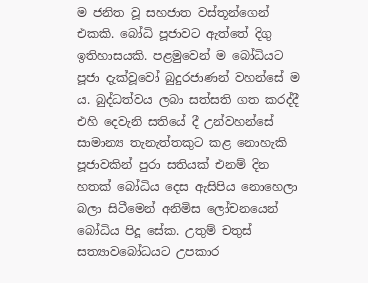ම ජනිත වූ සහජාත වස්තූන්ගෙන් එකකි. බෝධි පූජාවට ඇත්තේ දිගු ඉතිහාසයකි. පළමුවෙන් ම බෝධියට පූජා දැක්වූවෝ බුදුරජාණන් වහන්සේ ම ය. බුද්ධත්වය ලබා සත්සති ගත කරද්දී එහි දෙවැනි සතියේ දී උන්වහන්සේ සාමාන්‍ය තැනැත්තකුට කළ නොහැකි පූජාවකින් පුරා සතියක් එනම් දින හතක් බෝධිය දෙස ඇසිපිය නොහෙලා බලා සිටීමෙන් අනිමිස ලෝචනයෙන් බෝධිය පිදූ සේක. උතුම් චතුස් සත්‍යාවබෝධයට උපකාර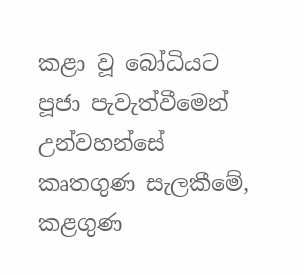කළා වූ බෝධියට පූජා පැවැත්වීමෙන් උන්වහන්සේ කෘතගුණ සැලකීමේ, කළගුණ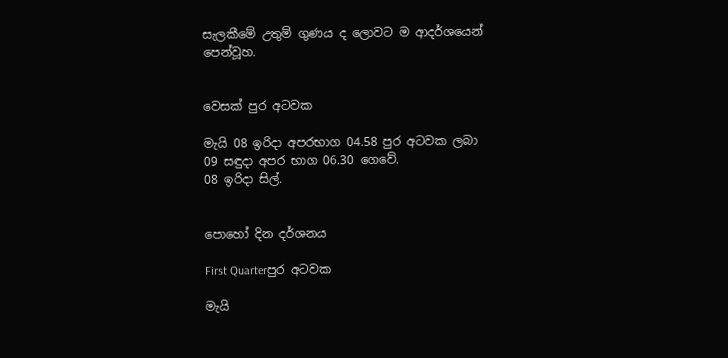සැලකීමේ උතුම් ගුණය ද ලොවට ම ආදර්ශයෙන් පෙන්වූහ.


වෙසක් පුර අටවක

මැයි 08 ඉරිදා අපරභාග 04.58 පුර අටවක ලබා 09 සඳුදා අපර භාග 06.30 ගෙවේ.
08 ඉරිදා සිල්.


පොහෝ දින දර්ශනය

First Quarterපුර අටවක

මැයි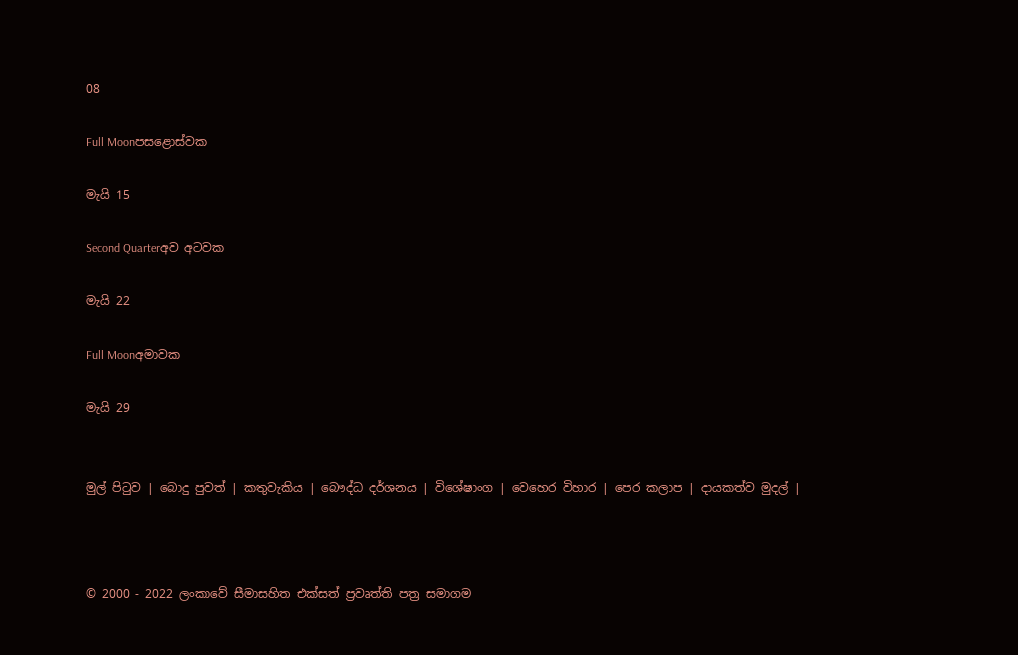08

Full Moonපසළොස්වක

මැයි 15

Second Quarterඅව අටවක

මැයි 22

Full Moonඅමාවක

මැයි 29


මුල් පිටුව | බොදු පුවත් | කතුවැකිය | බෞද්ධ දර්ශනය | විශේෂාංග | වෙහෙර විහාර | පෙර කලාප | දායකත්ව මුදල් |



© 2000 - 2022 ලංකාවේ සීමාසහිත එක්සත් ප්‍රවෘත්ති පත්‍ර සමාගම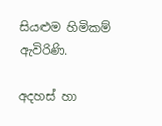සියළුම හිමිකම් ඇවිරිණි.

අදහස් හා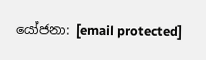යෝජනා: [email protected]